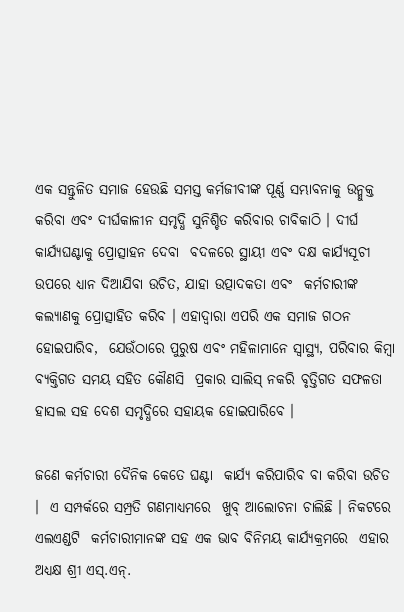ଏକ ସନ୍ତୁଳିତ ସମାଜ ହେଉଛି ସମସ୍ତ କର୍ମଜୀବୀଙ୍କ ପୂର୍ଣ୍ଣ ସମ୍ଭାବନାକୁ ଉନ୍ମୁକ୍ତ କରିବା ଏବଂ ଦୀର୍ଘକାଳୀନ ସମୃଦ୍ଧି ସୁନିଶ୍ଚିତ କରିବାର ଚାବିକାଠି । ଦୀର୍ଘ କାର୍ଯ୍ୟଘଣ୍ଟାକୁ ପ୍ରୋତ୍ସାହନ ଦେବା  ବଦଳରେ ସ୍ଥାୟୀ ଏବଂ ଦକ୍ଷ କାର୍ଯ୍ୟସୂଚୀ ଉପରେ ଧ୍ୟାନ ଦିଆଯିବା ଉଚିତ, ଯାହା ଉତ୍ପାଦକତା ଏବଂ  କର୍ମଚାରୀଙ୍କ କଲ୍ୟାଣକୁ ପ୍ରୋତ୍ସାହିତ କରିବ । ଏହାଦ୍ୱାରା ଏପରି ଏକ ସମାଜ ଗଠନ ହୋଇପାରିବ,  ଯେଉଁଠାରେ ପୁରୁଷ ଏବଂ ମହିଳାମାନେ ସ୍ୱାସ୍ଥ୍ୟ, ପରିବାର କିମ୍ବା ବ୍ୟକ୍ତିଗତ ସମୟ ସହିତ କୌଣସି  ପ୍ରକାର ସାଲିସ୍‌ ନକରି ବୃତ୍ତିଗତ ସଫଳତା ହାସଲ ସହ ଦେଶ ସମୃଦ୍ଧିରେ ସହାୟକ ହୋଇପାରିବେ ।

ଜଣେ କର୍ମଚାରୀ ଦୈନିକ କେତେ ଘଣ୍ଟା  କାର୍ଯ୍ୟ କରିପାରିବ ବା କରିବା ଉଚିତ ।  ଏ ସମ୍ପର୍କରେ ସମ୍ପ୍ରତି ଗଣମାଧ୍ୟମରେ  ଖୁବ୍‌ ଆଲୋଚନା ଚାଲିଛି । ନିକଟରେ ଏଲଏଣ୍ଡଟି  କର୍ମଚାରୀମାନଙ୍କ ସହ ଏକ ଭାବ ବିନିମୟ କାର୍ଯ୍ୟକ୍ରମରେ  ଏହାର ଅଧ୍ୟକ୍ଷ ଶ୍ରୀ ଏସ୍‌.ଏନ୍‌.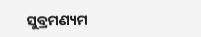ସୁବ୍ରମଣ୍ୟମ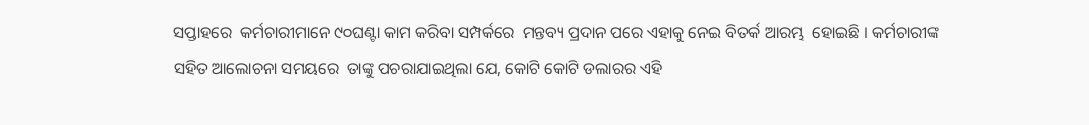ସପ୍ତାହରେ  କର୍ମଚାରୀମାନେ ୯୦ଘଣ୍ଟା କାମ କରିବା ସମ୍ପର୍କରେ  ମନ୍ତବ୍ୟ ପ୍ରଦାନ ପରେ ଏହାକୁ ନେଇ ବିତର୍କ ଆରମ୍ଭ  ହୋଇଛି । କର୍ମଚାରୀଙ୍କ ସହିତ ଆଲୋଚନା ସମୟରେ  ତାଙ୍କୁ ପଚରାଯାଇଥିଲା ଯେ, କୋଟି କୋଟି ଡଲାରର ଏହି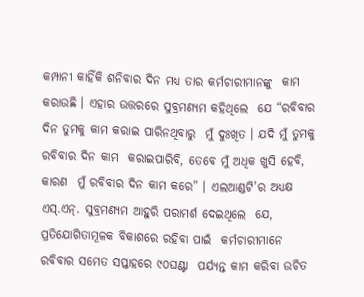କମ୍ପାନୀ କାହିଁକି ଶନିବାର ଦିନ ମଧ୍ୟ ତାର କର୍ମଚାରୀମାନଙ୍କୁ  କାମ କରାଉଛି । ଏହାର ଉତ୍ତରରେ ସୁବ୍ରମଣ୍ୟମ କହିଥିଲେ  ଯେ “ରବିବାର ଦିନ ତୁମକୁ କାମ କରାଇ ପାରିନଥିବାରୁ  ମୁଁ ଦୁଃଖିତ । ଯଦି ମୁଁ ତୁମକୁ ରବିବାର ଦିନ କାମ  କରାଇପାରିବି, ତେବେ ମୁଁ ଅଧିକ ଖୁସି ହେବି, କାରଣ  ମୁଁ ରବିବାର ଦିନ କାମ କରେ” । ଏଲଆଣ୍ଡଟି’ର ଅଧ୍ୟକ୍ଷ  ଏସ୍‌.ଏନ୍‌. ସୁବ୍ରମଣ୍ୟମ ଆହୁରି ପରାମର୍ଶ ଦେଇଥିଲେ  ଯେ, ପ୍ରତିଯୋଗିତାମୂଳକ ବିକାଶରେ ରହିବା ପାଇଁ  କର୍ମଚାରୀମାନେ ରବିବାର ସମେତ ସପ୍ତାହରେ ୯୦ଘଣ୍ଟା  ପର୍ଯ୍ୟନ୍ତ କାମ କରିବା ଉଚିତ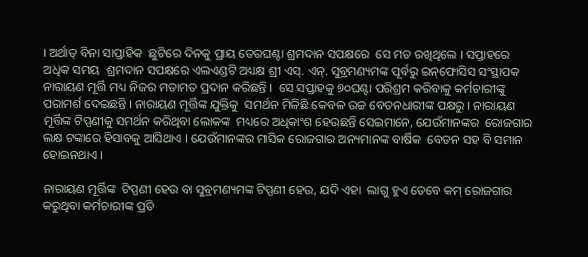। ଅର୍ଥାତ୍‌ ବିନା ସାପ୍ତାହିକ  ଛୁଟିରେ ଦିନକୁ ପ୍ରାୟ ତେରଘଣ୍ଟା ଶ୍ରମଦାନ ସପକ୍ଷରେ  ସେ ମତ ରଖିଥିଲେ । ସପ୍ତାହରେ ଅଧିକ ସମୟ  ଶ୍ରମଦାନ ସପକ୍ଷରେ ଏଲଏଣ୍ଡଟି ଅଧ୍ୟକ୍ଷ ଶ୍ରୀ ଏସ୍‌. ଏନ୍‌. ସୁବ୍ରମଣ୍ୟମଙ୍କ ପୂର୍ବରୁ ଇନ୍‌ଫୋସିସ ସଂସ୍ଥାପକ  ନାରାୟଣ ମୂର୍ତ୍ତି ମଧ୍ୟ ନିଜର ମତାମତ ପ୍ରଦାନ କରିଛନ୍ତି ।  ସେ ସପ୍ତାହକୁ ୭୦ଘଣ୍ଟା ପରିଶ୍ରମ କରିବାକୁ କର୍ମଚାରୀଙ୍କୁ  ପରାମର୍ଶ ଦେଇଛନ୍ତି । ନାରାୟଣ ମୂର୍ତ୍ତିଙ୍କ ଯୁକ୍ତିକୁ  ସମର୍ଥନ ମିଳିଛି କେବଳ ଉଚ୍ଚ ବେତନଧାରୀଙ୍କ ପକ୍ଷରୁ । ନାରାୟଣ ମୂର୍ତ୍ତିଙ୍କ ଟିପ୍ପଣୀକୁ ସମର୍ଥନ କରିଥିବା ଲୋକଙ୍କ  ମଧ୍ୟରେ ଅଧିକାଂଶ ହେଉଛନ୍ତି ସେଇମାନେ, ଯେଉଁମାନଙ୍କର  ରୋଜଗାର ଲକ୍ଷ ଟଙ୍କାରେ ହିସାବକୁ ଆସିଥାଏ । ଯେଉଁମାନଙ୍କର ମାସିକ ରୋଜଗାର ଅନ୍ୟମାନଙ୍କ ବାର୍ଷିକ  ବେତନ ସହ ବି ସମାନ ହୋଇନଥାଏ ।

ନାରାୟଣ ମୂର୍ତ୍ତିଙ୍କ  ଟିପ୍ପଣୀ ହେଉ ବା ସୁବ୍ରମଣ୍ୟମଙ୍କ ଟିପ୍ପଣୀ ହେଉ, ଯଦି ଏହା  ଲାଗୁ ହୁଏ ତେବେ କମ୍‌ ରୋଜଗାର କରୁଥିବା କର୍ମଚାରୀଙ୍କ ପ୍ରତି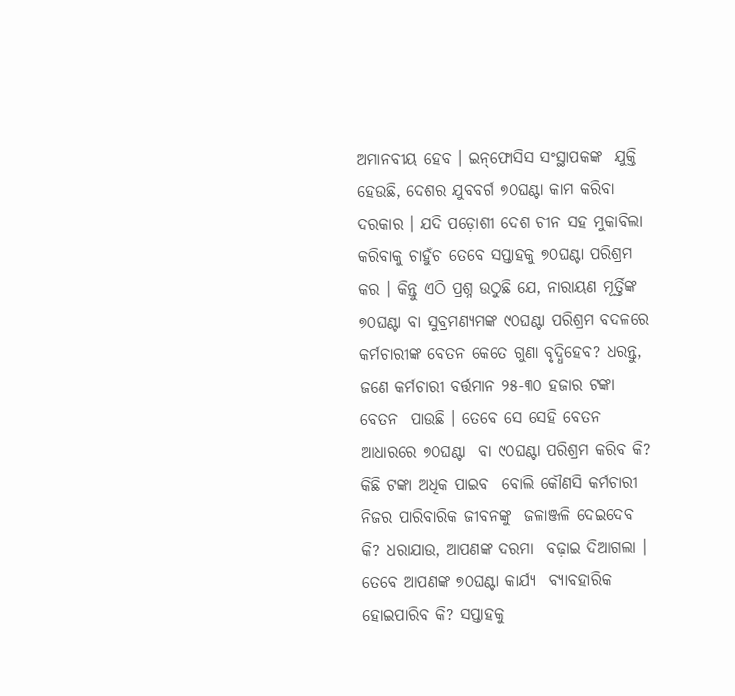ଅମାନବୀୟ ହେବ । ଇନ୍‌ଫୋସିସ ସଂସ୍ଥାପକଙ୍କ  ଯୁକ୍ତି ହେଉଛି, ଦେଶର ଯୁବବର୍ଗ ୭୦ଘଣ୍ଟା କାମ କରିବା  ଦରକାର । ଯଦି ପଡ଼ୋଶୀ ଦେଶ ଚୀନ ସହ ମୁକାବିଲା  କରିବାକୁ ଚାହୁଁଚ ତେବେ ସପ୍ତାହକୁ ୭୦ଘଣ୍ଟା ପରିଶ୍ରମ  କର । କିନ୍ତୁ ଏଠି ପ୍ରଶ୍ନ ଉଠୁଛି ଯେ, ନାରାୟଣ ମୂର୍ତ୍ତିଙ୍କ ୭୦ଘଣ୍ଟା ବା ସୁବ୍ରମଣ୍ୟମଙ୍କ ୯୦ଘଣ୍ଟା ପରିଶ୍ରମ ବଦଳରେ  କର୍ମଚାରୀଙ୍କ ବେତନ କେତେ ଗୁଣା ବୃଦ୍ଧିହେବ? ଧରନ୍ତୁ, ଜଣେ କର୍ମଚାରୀ ବର୍ତ୍ତମାନ ୨୫-୩୦ ହଜାର ଟଙ୍କା ବେତନ  ପାଉଛି । ତେବେ ସେ ସେହି ବେତନ ଆଧାରରେ ୭୦ଘଣ୍ଟା  ବା ୯୦ଘଣ୍ଟା ପରିଶ୍ରମ କରିବ କି? କିଛି ଟଙ୍କା ଅଧିକ ପାଇବ  ବୋଲି କୌଣସି କର୍ମଚାରୀ ନିଜର ପାରିବାରିକ ଜୀବନଙ୍କୁ  ଜଳାଞ୍ଜଳି ଦେଇଦେବ କି? ଧରାଯାଉ, ଆପଣଙ୍କ ଦରମା  ବଢ଼ାଇ ଦିଆଗଲା । ତେବେ ଆପଣଙ୍କ ୭୦ଘଣ୍ଟା କାର୍ଯ୍ୟ  ବ୍ୟାବହାରିକ ହୋଇପାରିବ କି? ସପ୍ତାହକୁ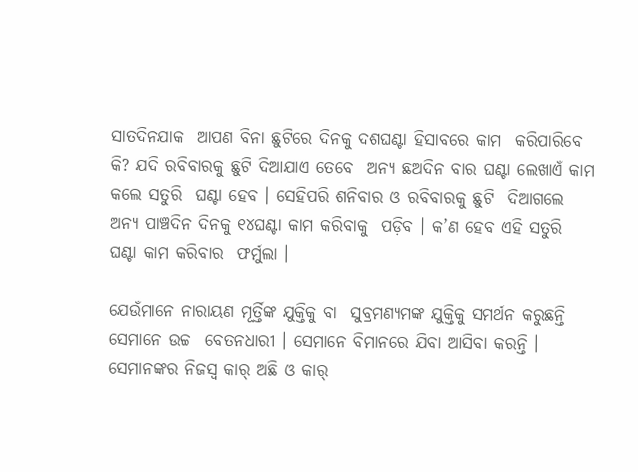ସାତଦିନଯାକ  ଆପଣ ବିନା ଛୁଟିରେ ଦିନକୁ ଦଶଘଣ୍ଟା ହିସାବରେ କାମ  କରିପାରିବେ କି? ଯଦି ରବିବାରକୁ ଛୁଟି ଦିଆଯାଏ ତେବେ  ଅନ୍ୟ ଛଅଦିନ ବାର ଘଣ୍ଟା ଲେଖାଏଁ କାମ କଲେ ସତୁରି  ଘଣ୍ଟା ହେବ । ସେହିପରି ଶନିବାର ଓ ରବିବାରକୁ ଛୁଟି  ଦିଆଗଲେ ଅନ୍ୟ ପାଞ୍ଚଦିନ ଦିନକୁ ୧୪ଘଣ୍ଟା କାମ କରିବାକୁ  ପଡ଼ିବ । କ’ଣ ହେବ ଏହି ସତୁରି ଘଣ୍ଟା କାମ କରିବାର  ଫର୍ମୁଲା ।

ଯେଉଁମାନେ ନାରାୟଣ ମୂର୍ତ୍ତିଙ୍କ ଯୁକ୍ତିକୁ ବା  ସୁବ୍ରମଣ୍ୟମଙ୍କ ଯୁକ୍ତିକୁ ସମର୍ଥନ କରୁଛନ୍ତି ସେମାନେ ଉଚ୍ଚ  ବେତନଧାରୀ । ସେମାନେ ବିମାନରେ ଯିବା ଆସିବା କରନ୍ତି ।  ସେମାନଙ୍କର ନିଜସ୍ୱ କାର୍‌ ଅଛି ଓ କାର୍‌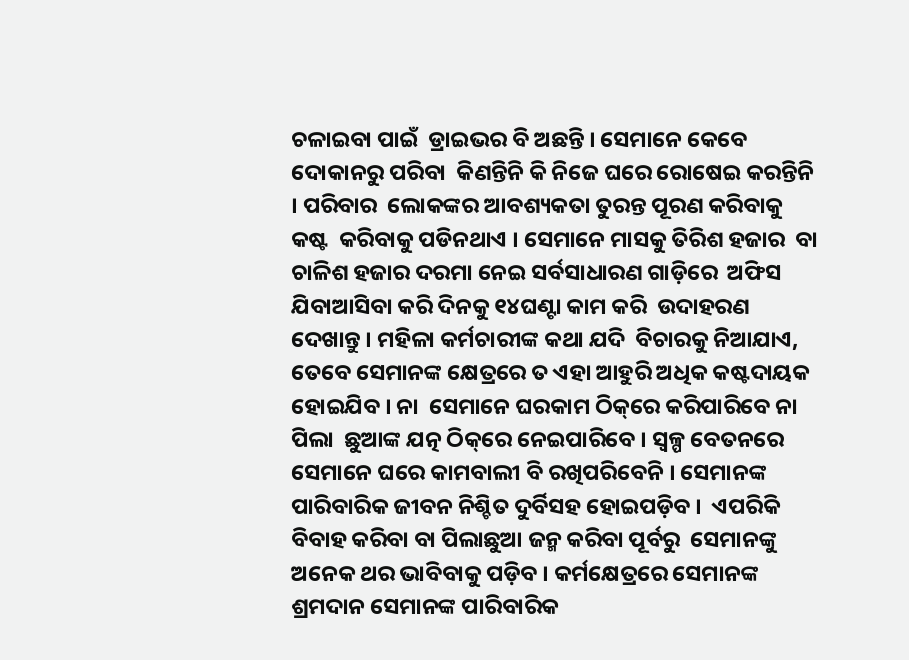ଚଳାଇବା ପାଇଁ  ଡ୍ରାଇଭର ବି ଅଛନ୍ତି । ସେମାନେ କେବେ ଦୋକାନରୁ ପରିବା  କିଣନ୍ତିନି କି ନିଜେ ଘରେ ରୋଷେଇ କରନ୍ତିନି । ପରିବାର  ଲୋକଙ୍କର ଆବଶ୍ୟକତା ତୁରନ୍ତ ପୂରଣ କରିବାକୁ କଷ୍ଟ  କରିବାକୁ ପଡିନଥାଏ । ସେମାନେ ମାସକୁ ତିରିଶ ହଜାର  ବା ଚାଳିଶ ହଜାର ଦରମା ନେଇ ସର୍ବସାଧାରଣ ଗାଡ଼ିରେ  ଅଫିସ ଯିବାଆସିବା କରି ଦିନକୁ ୧୪ଘଣ୍ଟା କାମ କରି  ଉଦାହରଣ ଦେଖାନ୍ତୁ । ମହିଳା କର୍ମଚାରୀଙ୍କ କଥା ଯଦି  ବିଚାରକୁ ନିଆଯାଏ, ତେବେ ସେମାନଙ୍କ କ୍ଷେତ୍ରରେ ତ ଏହା ଆହୁରି ଅଧିକ କଷ୍ଟଦାୟକ ହୋଇଯିବ । ନା  ସେମାନେ ଘରକାମ ଠିକ୍‌ରେ କରିପାରିବେ ନା ପିଲା  ଛୁଆଙ୍କ ଯତ୍ନ ଠିକ୍‌ରେ ନେଇପାରିବେ । ସ୍ୱଳ୍ପ ବେତନରେ ସେମାନେ ଘରେ କାମବାଲୀ ବି ରଖିପରିବେନି । ସେମାନଙ୍କ  ପାରିବାରିକ ଜୀବନ ନିଶ୍ଚିତ ଦୁର୍ବିସହ ହୋଇପଡ଼ିବ ।  ଏପରିକି ବିବାହ କରିବା ବା ପିଲାଛୁଆ ଜନ୍ମ କରିବା ପୂର୍ବରୁ  ସେମାନଙ୍କୁ ଅନେକ ଥର ଭାବିବାକୁ ପଡ଼ିବ । କର୍ମକ୍ଷେତ୍ରରେ ସେମାନଙ୍କ ଶ୍ରମଦାନ ସେମାନଙ୍କ ପାରିବାରିକ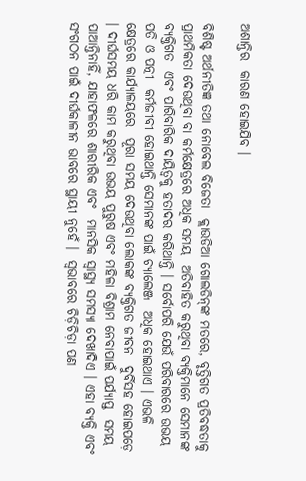ଅଶାନ୍ତିର  କାରଣ ହୋଇଯିବ ।

ବିଶିଷ୍ଟ ଅର୍ଥନୀତିଜ୍ଞ ତଥା ନୋବେଲ ବିଜେତା  କ୍ଲାଉଡିଆ ଗୋଲଡିନ୍‌ଙ୍କ ମତରେ, ବୃତ୍ତିଗତ ପ୍ରତିବଦ୍ଧତାକୁ  ପ୍ରାଥମିକତା ଦେଉଥିବା ବା କର୍ମକ୍ଷେତ୍ରରେ ଅଧିକ ସମୟ  ଅତିବାହିତ କରୁଥିବା ବ୍ୟକ୍ତିମାନେ ସେମାନଙ୍କ ବ୍ୟକ୍ତିଗତ  ଏବଂ ପାରିବାରିକ ଦାୟିତ୍ୱକୁ ହତାଦର କରିଥାନ୍ତି । ସର୍ବୋପରି ଯେଉଁ ପରିବାରରେ ଉଭୟ ପତି ଓ ପତ୍ନୀ  କର୍ମଜୀବୀ ହୋଇଥାନ୍ତି ସେମାନଙ୍କ ପାଇଁ ଚ୍ୟାଲେଞ୍ଜ  ଅଧିକ ହୋଇଥାଏ । ଏଭଳି କ୍ଷେତ୍ରରେ କାର୍ଯ୍ୟାଳୟରେ  ପୂରା ସମୟ ଦେଉଥିବା ଲୋକଙ୍କ ବ୍ୟକ୍ତିଗତ ଜୀବନ  ଦୁର୍ବିସହ ହୋଇପଡ଼େ । ଦୀର୍ଘସମୟ ଧରି କାମ କରୁଥିବା ଉଭୟ ପୁରୁଷ ଏବଂ ମହିଳା ବିଶ୍ରାମ ନେବାପାଇଁ ପର୍ଯ୍ୟାପ୍ତ  ସମୟ ପାଆନ୍ତିନାହିଁ, ଯାହାଫଳରେ ଶାରୀରିକ ଏବଂ  ମାନସିକ ସ୍ୱାସ୍ଥ୍ୟ ସମସ୍ୟା ଦେଖାଦିଏ । ଏହା ବ୍ୟକ୍ତି ଏବଂ  ସଂଗଠନ ପାଇଁ ଦୀର୍ଘକାଳୀନ ଭାବରେ ସ୍ଥାୟୀ ନୁହେଁ ।  ସ୍ୱଭାବରେ ଚିଡ଼ିଚିଡ଼ା ପଣ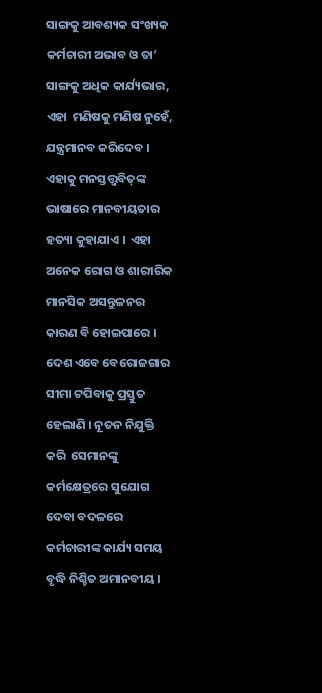ସାଙ୍ଗକୁ ଆବଶ୍ୟକ ସଂଖ୍ୟକ  କର୍ମଚାରୀ ଅଭାବ ଓ ତା’ ସାଙ୍ଗକୁ ଅଧିକ କାର୍ଯ୍ୟଭାର, ଏହା  ମଣିଷକୁ ମଣିଷ ନୁହେଁ, ଯନ୍ତ୍ରମାନବ କରିଦେବ । ଏହାକୁ ମନସ୍ତତ୍ତ୍ୱବିତ୍‌ଙ୍କ ଭାଷାରେ ମାନବୀୟତାର ହତ୍ୟା କୁହାଯାଏ ।  ଏହା ଅନେକ ରୋଗ ଓ ଶାରୀରିକ ମାନସିକ ଅସନ୍ତୁଳନର  କାରଣ ବି ହୋଇପାରେ । ଦେଶ ଏବେ ବେରୋଜଗାର  ସୀମା ଟପିବାକୁ ପ୍ରସ୍ତୁତ ହେଲାଣି । ନୂତନ ନିଯୁକ୍ତି କରି  ସେମାନଙ୍କୁ କର୍ମକ୍ଷେତ୍ରରେ ସୁଯୋଗ ଦେବା ବଦଳରେ  କର୍ମଚାରୀଙ୍କ କାର୍ଯ୍ୟ ସମୟ ବୃଦ୍ଧି ନିଶ୍ଚିତ ଅମାନବୀୟ ।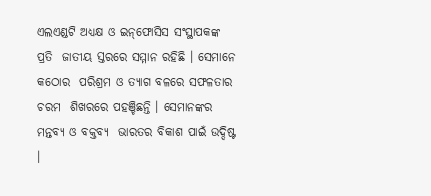ଏଲଏଣ୍ଡଟି ଅଧ୍ୟକ୍ଷ ଓ ଇନ୍‌ଫୋସିସ ସଂସ୍ଥାପକଙ୍କ ପ୍ରତି  ଜାତୀୟ ସ୍ତରରେ ସମ୍ମାନ ରହିଛି । ସେମାନେ କଠୋର  ପରିଶ୍ରମ ଓ ତ୍ୟାଗ ବଳରେ ସଫଳତାର ଚରମ  ଶିଖରରେ ପହଞ୍ଚିଛନ୍ତି । ସେମାନଙ୍କର ମନ୍ତବ୍ୟ ଓ ବକ୍ତବ୍ୟ  ଭାରତର ବିକାଶ ପାଇଁ ଉଦ୍ଦିଷ୍ଟ ।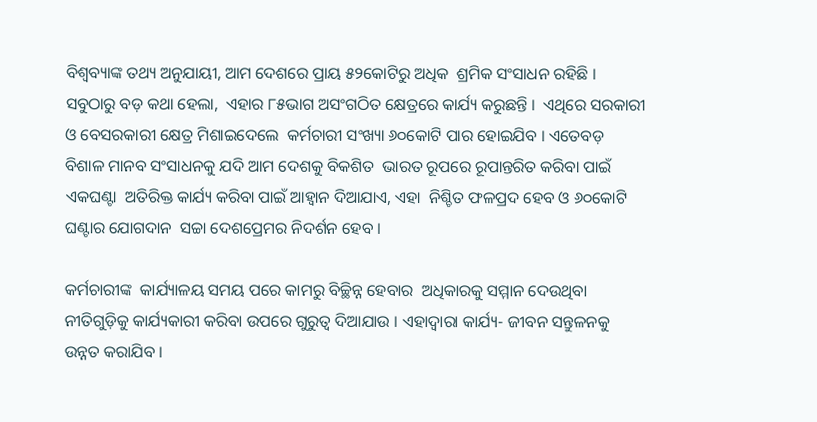ବିଶ୍ୱବ୍ୟାଙ୍କ ତଥ୍ୟ ଅନୁଯାୟୀ, ଆମ ଦେଶରେ ପ୍ରାୟ ୫୨କୋଟିରୁ ଅଧିକ  ଶ୍ରମିକ ସଂସାଧନ ରହିଛି । ସବୁଠାରୁ ବଡ଼ କଥା ହେଲା,  ଏହାର ୮୫ଭାଗ ଅସଂଗଠିତ କ୍ଷେତ୍ରରେ କାର୍ଯ୍ୟ କରୁଛନ୍ତି ।  ଏଥିରେ ସରକାରୀ ଓ ବେସରକାରୀ କ୍ଷେତ୍ର ମିଶାଇଦେଲେ  କର୍ମଚାରୀ ସଂଖ୍ୟା ୬୦କୋଟି ପାର ହୋଇଯିବ । ଏତେବଡ଼  ବିଶାଳ ମାନବ ସଂସାଧନକୁ ଯଦି ଆମ ଦେଶକୁ ବିକଶିତ  ଭାରତ ରୂପରେ ରୂପାନ୍ତରିତ କରିବା ପାଇଁ ଏକଘଣ୍ଟା  ଅତିରିକ୍ତ କାର୍ଯ୍ୟ କରିବା ପାଇଁ ଆହ୍ୱାନ ଦିଆଯାଏ, ଏହା  ନିଶ୍ଚିତ ଫଳପ୍ରଦ ହେବ ଓ ୬୦କୋଟି ଘଣ୍ଟାର ଯୋଗଦାନ  ସଚ୍ଚା ଦେଶପ୍ରେମର ନିଦର୍ଶନ ହେବ ।

କର୍ମଚାରୀଙ୍କ  କାର୍ଯ୍ୟାଳୟ ସମୟ ପରେ କାମରୁ ବିଚ୍ଛିନ୍ନ ହେବାର  ଅଧିକାରକୁ ସମ୍ମାନ ଦେଉଥିବା ନୀତିଗୁଡ଼ିକୁ କାର୍ଯ୍ୟକାରୀ କରିବା ଉପରେ ଗୁରୁତ୍ୱ ଦିଆଯାଉ । ଏହାଦ୍ୱାରା କାର୍ଯ୍ୟ- ଜୀବନ ସନ୍ତୁଳନକୁ ଉନ୍ନତ କରାଯିବ ।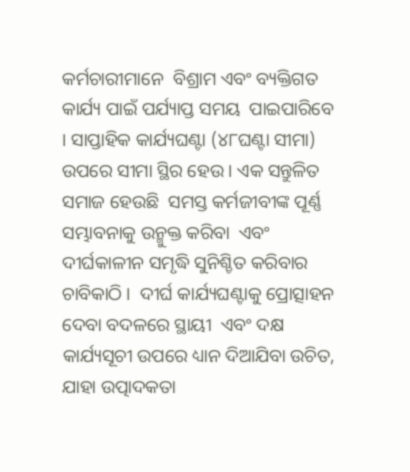କର୍ମଚାରୀମାନେ  ବିଶ୍ରାମ ଏବଂ ବ୍ୟକ୍ତିଗତ କାର୍ଯ୍ୟ ପାଇଁ ପର୍ଯ୍ୟାପ୍ତ ସମୟ  ପାଇପାରିବେ । ସାପ୍ତାହିକ କାର୍ଯ୍ୟଘଣ୍ଟା (୪୮ଘଣ୍ଟା ସୀମା)  ଉପରେ ସୀମା ସ୍ଥିର ହେଉ । ଏକ ସନ୍ତୁଳିତ ସମାଜ ହେଉଛି  ସମସ୍ତ କର୍ମଜୀବୀଙ୍କ ପୂର୍ଣ୍ଣ ସମ୍ଭାବନାକୁ ଉନ୍ମୁକ୍ତ କରିବା  ଏବଂ ଦୀର୍ଘକାଳୀନ ସମୃଦ୍ଧି ସୁନିଶ୍ଚିତ କରିବାର ଚାବିକାଠି ।  ଦୀର୍ଘ କାର୍ଯ୍ୟଘଣ୍ଟାକୁ ପ୍ରୋତ୍ସାହନ ଦେବା ବଦଳରେ ସ୍ଥାୟୀ  ଏବଂ ଦକ୍ଷ କାର୍ଯ୍ୟସୂଚୀ ଉପରେ ଧ୍ୟାନ ଦିଆଯିବା ଉଚିତ,  ଯାହା ଉତ୍ପାଦକତା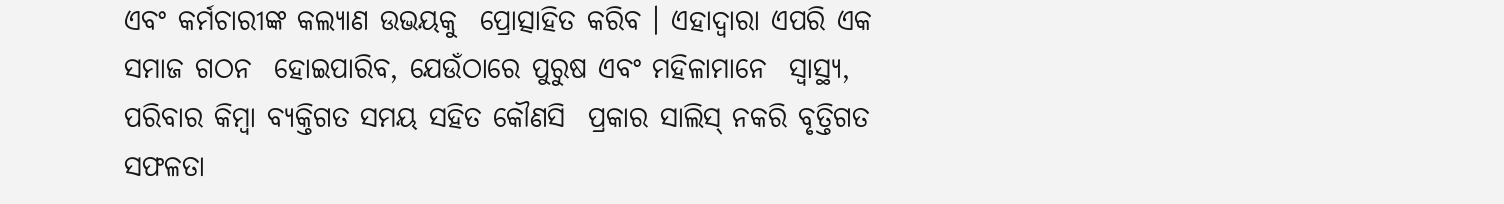ଏବଂ କର୍ମଚାରୀଙ୍କ କଲ୍ୟାଣ ଉଭୟକୁ  ପ୍ରୋତ୍ସାହିତ କରିବ । ଏହାଦ୍ୱାରା ଏପରି ଏକ ସମାଜ ଗଠନ  ହୋଇପାରିବ, ଯେଉଁଠାରେ ପୁରୁଷ ଏବଂ ମହିଳାମାନେ  ସ୍ୱାସ୍ଥ୍ୟ, ପରିବାର କିମ୍ବା ବ୍ୟକ୍ତିଗତ ସମୟ ସହିତ କୌଣସି  ପ୍ରକାର ସାଲିସ୍‌ ନକରି ବୃତ୍ତିଗତ ସଫଳତା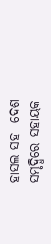ହାସଲ ସହ  ଦେଶ ସମୃଦ୍ଧିରେ ସହାୟକ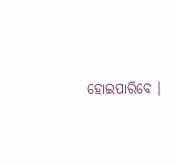ହୋଇପାରିବେ ।